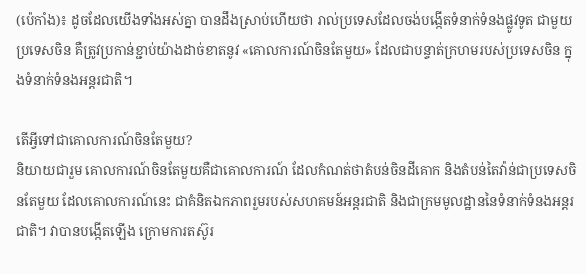(ប៉េកាំង)៖ ដូចដែលយើងទាំងអស់គ្នា បានដឹងស្រាប់ហើយថា រាល់ប្រទេសដែលចង់បង្កើតទំនាក់ទំនងផ្លូវទូត ជាមួយប្រទេសចិន គឺត្រូវប្រកាន់ខ្ជាប់យ៉ាងដាច់ខាតនូវ «គោលការណ៍ចិនតែមួយ» ដែលជាបន្ទាត់ក្រហមរបស់ប្រទេសចិន ក្នុងទំនាក់ទំនងអន្តរជាតិ។

តើអ្វីទៅជាគោលការណ៍ចិនតែមួយ?
និយាយជារួម គោលការណ៍ចិនតែមួយគឺជាគោលការណ៍ ដែលកំណត់ថាតំបន់ចិនដីគោក និងតំបន់តៃវ៉ាន់ជាប្រទេសចិនតែមួយ ដែលគោលការណ៍នេះ ជាគំនិតឯកភាពរួមរបស់សហគមន៍អន្តរជាតិ និងជាក្រមមូលដ្ឋាននៃទំនាក់ទំនងអន្តរជាតិ។ វាបានបង្កើតឡើង ក្រោមការតស៊ូរ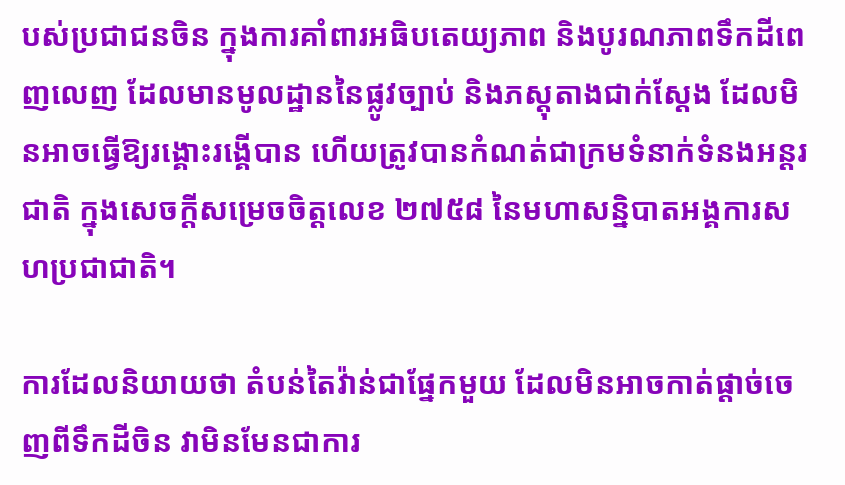បស់ប្រជាជនចិន ក្នុងការគាំពារអធិបតេយ្យភាព និងបូរណភាពទឹកដីពេញលេញ ដែលមានមូលដ្ឋាននៃផ្លូវច្បាប់ និងភស្តុតាងជាក់ស្តែង ដែលមិនអាចធ្វើឱ្យរង្គោះរង្គើបាន ហើយត្រូវបានកំណត់ជាក្រមទំនាក់ទំនងអន្តរជាតិ ក្នុងសេចក្តីសម្រេចចិត្តលេខ ២៧៥៨ នៃមហាសន្និបាតអង្គការសហប្រជាជាតិ។

ការដែលនិយាយថា តំបន់តៃវ៉ាន់ជាផ្នែកមួយ ដែលមិនអាចកាត់ផ្តាច់ចេញពីទឹកដីចិន វាមិនមែនជាការ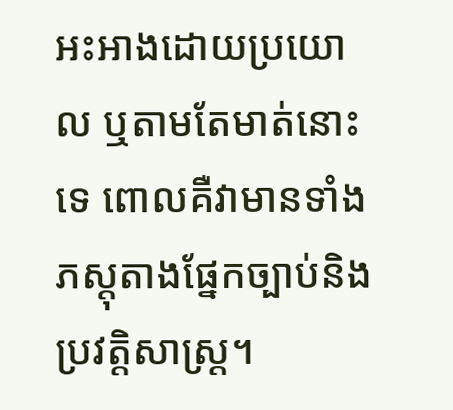អះអាងដោយប្រយោល ឬតាមតែមាត់នោះទេ ពោលគឺវាមានទាំងភស្តុតាងផ្នែកច្បាប់និងប្រវត្តិសាស្ត្រ។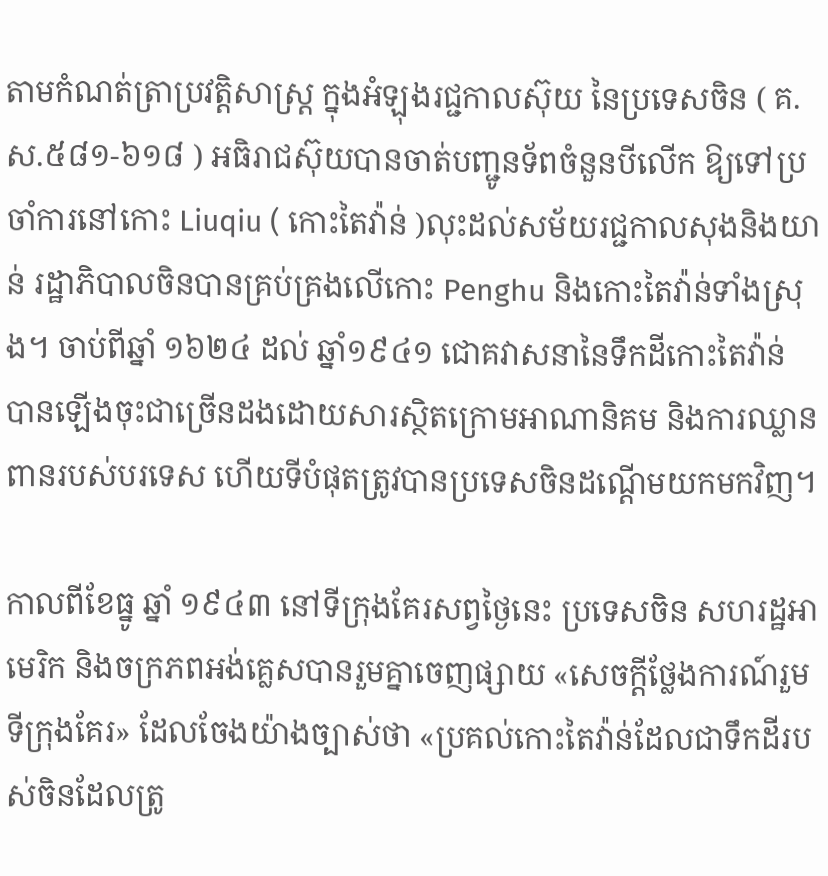តាមកំណត់ត្រាប្រវត្តិសាស្ត្រ ក្នុងអំឡុងរជ្ជកាលស៊ុយ នៃប្រទេសចិន ( គ.ស.៥៨១-៦១៨ ) អធិរាជស៊ុយបានចាត់បញ្ជូនទ័ពចំនួនបីលើក ឱ្យទៅប្រចាំការនៅកោះ Liuqiu ( កោះតៃវ៉ាន់ )លុះដល់សម័យរជ្ជកាលសុងនិងយាន់ រដ្ឋាភិបាលចិនបានគ្រប់គ្រងលើកោះ Penghu និងកោះតៃវ៉ាន់ទាំងស្រុង។ ចាប់ពីឆ្នាំ ១៦២៤ ដល់ ឆ្នាំ១៩៤១ ជោគវាសនានៃទឹកដីកោះតៃវ៉ាន់ បានឡើងចុះជាច្រើនដងដោយសារស្ថិតក្រោមអាណានិគម និងការឈ្លានពានរបស់បរទេស ហើយទីបំផុតត្រូវបានប្រទេសចិនដណ្តើមយកមកវិញ។

កាលពីខែធ្នូ ឆ្នាំ ១៩៤៣ នៅទីក្រុងគែរសព្វថ្ងៃនេះ ប្រទេសចិន សហរដ្ឋអាមេរិក និងចក្រភពអង់គ្លេសបានរួមគ្នាចេញផ្សាយ «សេចក្តីថ្លែងការណ៍រួមទីក្រុងគែរ» ដែលចែងយ៉ាងច្បាស់ថា «ប្រគល់កោះតៃវ៉ាន់ដែលជាទឹកដីរបស់ចិនដែលត្រូ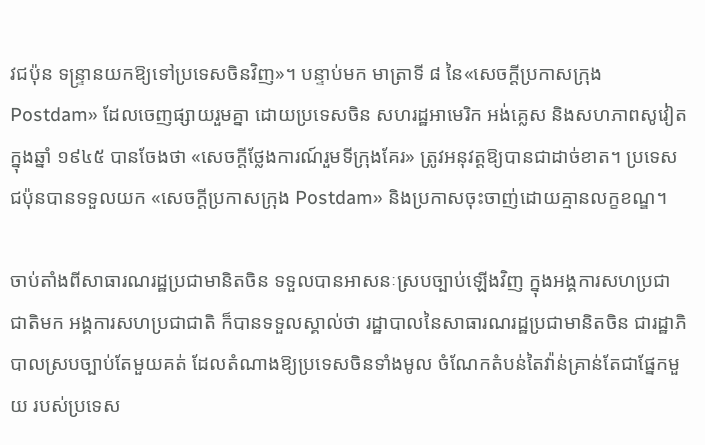វជប៉ុន ទន្ទ្រានយកឱ្យទៅប្រទេសចិនវិញ»។ បន្ទាប់មក មាត្រាទី ៨ នៃ«សេចក្តីប្រកាសក្រុង Postdam» ដែលចេញផ្សាយរួមគ្នា ដោយប្រទេសចិន សហរដ្ឋអាមេរិក អង់គ្លេស និងសហភាពសូវៀត ក្នុងឆ្នាំ ១៩៤៥ បានចែងថា «សេចក្តីថ្លែងការណ៍រួមទីក្រុងគែរ» ត្រូវអនុវត្តឱ្យបានជាដាច់ខាត។ ប្រទេសជប៉ុនបានទទួលយក «សេចក្តីប្រកាសក្រុង Postdam» និងប្រកាសចុះចាញ់ដោយគ្មានលក្ខខណ្ឌ។

ចាប់តាំងពីសាធារណរដ្ឋប្រជាមានិតចិន ទទួលបានអាសនៈស្របច្បាប់ឡើងវិញ ក្នុងអង្គការសហប្រជាជាតិមក អង្គការសហប្រជាជាតិ ក៏បានទទួលស្គាល់ថា រដ្ឋាបាលនៃសាធារណរដ្ឋប្រជាមានិតចិន ជារដ្ឋាភិបាលស្របច្បាប់តែមួយគត់ ដែលតំណាងឱ្យប្រទេសចិនទាំងមូល ចំណែកតំបន់តៃវ៉ាន់គ្រាន់តែជាផ្នែកមួយ របស់ប្រទេស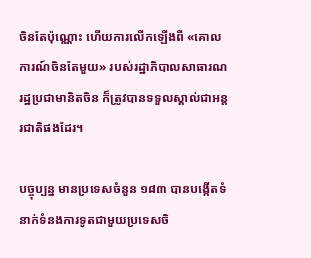ចិនតែប៉ុណ្ណោះ ហើយការលើកឡើងពី «គោលការណ៍ចិនតែមួយ» របស់រដ្ឋាភិបាលសាធារណរដ្ឋប្រជាមានិតចិន ក៏ត្រូវបានទទួលស្គាល់ជាអន្តរជាតិផងដែរ។

បច្ចុប្បន្ន មានប្រទេសចំនួន ១៨៣ បានបង្កើតទំនាក់ទំនងការទូតជាមួយប្រទេសចិ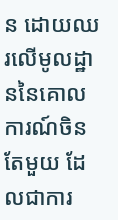ន ដោយឈរលើមូលដ្ឋាននៃគោលការណ៍ចិនតែមួយ ដែលជាការ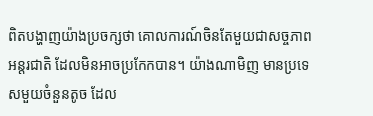ពិតបង្ហាញយ៉ាងប្រចក្សថា គោលការណ៍ចិនតែមួយជាសច្ចភាពអន្តរជាតិ ដែលមិនអាចប្រកែកបាន។ យ៉ាងណាមិញ មានប្រទេសមួយចំនួនតូច ដែល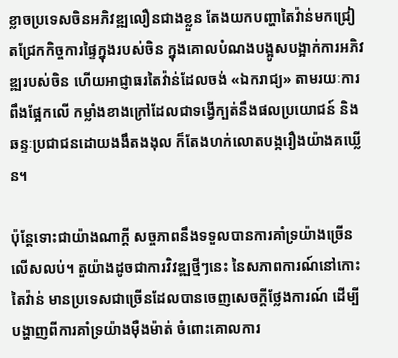ខ្លាចប្រទេសចិនអភិវឌ្ឍលឿនជាងខ្លួន តែងយកបញ្ហាតៃវ៉ាន់មកជ្រៀតជ្រែកកិច្ចការផ្ទៃក្នុងរបស់ចិន ក្នុងគោលបំណងបង្អូសបង្អាក់ការអភិវឌ្ឍរបស់ចិន ហើយអាជ្ញាធរតៃវ៉ាន់ដែលចង់ «ឯករាជ្យ» តាមរយៈការពឹងផ្អែកលើ កម្លាំងខាងក្រៅដែលជាទង្វើក្បត់នឹងផលប្រយោជន៍ និងឆន្ទៈប្រជាជនដោយងងឹតងងុល ក៏តែងហក់លោតបង្ករឿងយ៉ាងគឃ្លើន។

ប៉ុន្តែទោះជាយ៉ាងណាក្តី សច្ចភាពនឹងទទួលបានការគាំទ្រយ៉ាងច្រើនលើសលប់។ តួយ៉ាងដូចជាការវិវឌ្ឍថ្មីៗនេះ នៃសភាពការណ៍នៅកោះតៃវ៉ាន់ មានប្រទេសជាច្រើនដែលបានចេញសេចក្តីថ្លែងការណ៍ ដើម្បីបង្ហាញពីការគាំទ្រយ៉ាងម៉ឺងម៉ាត់ ចំពោះគោលការ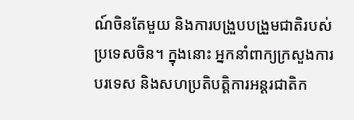ណ៍ចិនតែមួយ និងការបង្រួបបង្រួមជាតិរបស់ប្រទេសចិន។ ក្នុងនោះ អ្នកនាំពាក្យក្រសួងការបរទេស និងសហប្រតិបត្តិការអន្តរជាតិក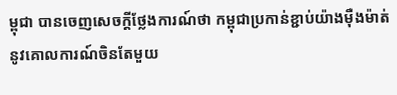ម្ពុជា បានចេញសេចក្តីថ្លែងការណ៍ថា កម្ពុជាប្រកាន់ខ្ជាប់យ៉ាងម៉ឺងម៉ាត់ នូវគោលការណ៍ចិនតែមួយ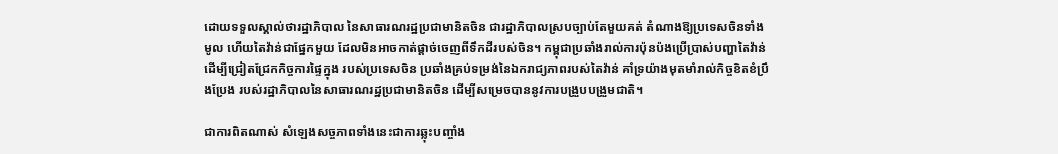ដោយទទួលស្គាល់ថារដ្ឋាភិបាល នៃសាធារណរដ្ឋប្រជាមានិតចិន ជារដ្ឋាភិបាលស្របច្បាប់តែមួយគត់ តំណាងឱ្យប្រទេសចិនទាំងមូល ហើយតៃវ៉ាន់ជាផ្នែកមួយ ដែលមិនអាចកាត់ផ្តាច់ចេញពីទឹកដីរបស់ចិន។ កម្ពុជាប្រឆាំងរាល់ការប៉ុនប៉ងប្រើប្រាស់បញ្ហាតៃវ៉ាន់ ដើម្បីជ្រៀតជ្រែកកិច្ចការផ្ទៃក្នុង របស់ប្រទេសចិន ប្រឆាំងគ្រប់ទម្រង់នៃឯករាជ្យភាពរបស់តៃវ៉ាន់ គាំទ្រយ៉ាងមុតមាំរាល់កិច្ចខិតខំប្រឹងប្រែង របស់រដ្ឋាភិបាលនៃសាធារណរដ្ឋប្រជាមានិតចិន ដើម្បីសម្រេចបាននូវការបង្រួបបង្រួមជាតិ។

ជាការពិតណាស់ សំឡេងសច្ចភាពទាំងនេះជាការឆ្លុះបញ្ចាំង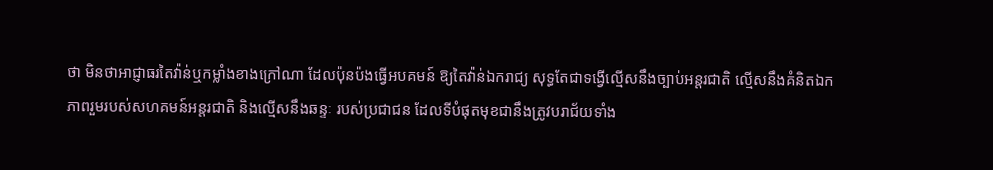ថា មិនថាអាជ្ញាធរតៃវ៉ាន់ឬកម្លាំងខាងក្រៅណា ដែលប៉ុនប៉ងធ្វើអបគមន៍ ឱ្យតៃវ៉ាន់ឯករាជ្យ សុទ្ធតែជាទង្វើល្មើសនឹងច្បាប់អន្តរជាតិ ល្មើសនឹងគំនិតឯកភាពរួមរបស់សហគមន៍អន្តរជាតិ និងល្មើសនឹងឆន្ទៈ របស់ប្រជាជន ដែលទីបំផុតមុខជានឹងត្រូវបរាជ័យទាំង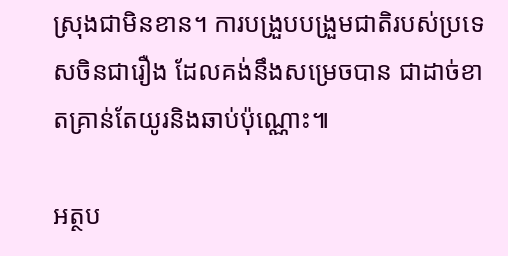ស្រុងជាមិនខាន។ ការបង្រួបបង្រួមជាតិរបស់ប្រទេសចិនជារឿង ដែលគង់នឹងសម្រេចបាន ជាដាច់ខាតគ្រាន់តែយូរនិងឆាប់ប៉ុណ្ណោះ៕

អត្ថប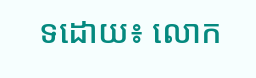ទដោយ៖ លោក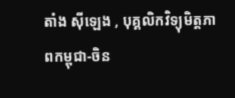តាំង ស៊ីឡេង , បុគ្គលិកវិទ្យុមិត្តភាពកម្ពុជា-ចិន